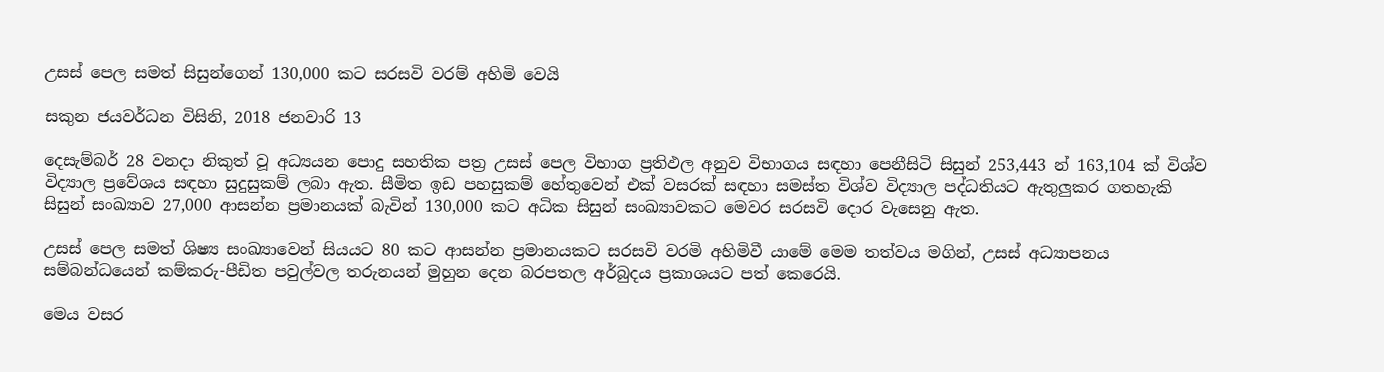උසස් පෙල සමත් සිසුන්ගෙන් 130,000 කට සරසවි වරම් අහිමි වෙයි

සකුන ජයවර්ධන විසිනි, 2018 ජනවාරි 13

දෙසැම්බර් 28 වනදා නිකුත් වූ අධ්‍යයන පොදු සහතික පත්‍ර උසස් පෙල විභාග ප්‍රතිඵල අනුව විභාගය සඳහා පෙනීසිටි සිසුන් 253,443 න් 163,104 ක් විශ්ව විද්‍යාල ප්‍රවේශය සඳහා සුදුසුකම් ලබා ඇත. සීමිත ඉඩ පහසුකම් හේතුවෙන් එක් වසරක් සඳහා සමස්ත විශ්ව විද්‍යාල පද්ධතියට ඇතුලුකර ගතහැකි සිසුන් සංඛ්‍යාව 27,000 ආසන්න ප්‍රමානයක් බැවින් 130,000 කට අධික සිසුන් සංඛ්‍යාවකට මෙවර සරසවි දොර වැසෙනු ඇත.

උසස් පෙල සමත් ශිෂ්‍ය සංඛ්‍යාවෙන් සියයට 80 කට ආසන්න ප්‍රමානයකට සරසවි වරමි අහිමිවී යාමේ මෙම තත්වය මගින්, උසස් අධ්‍යාපනය සම්බන්ධයෙන් කම්කරු-පීඩිත පවුල්වල තරුනයන් මුහුන දෙන බරපතල අර්බුදය ප්‍රකාශයට පත් කෙරෙයි.

මෙය වසර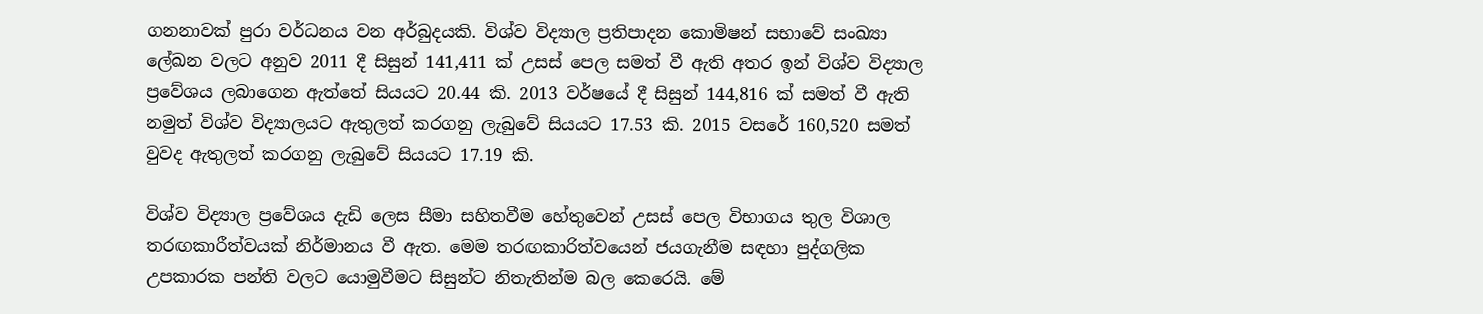ගනනාවක් පුරා වර්ධනය වන අර්බුදයකි. විශ්ව විද්‍යාල ප්‍රතිපාදන කොමිෂන් සභාවේ සංඛ්‍යා ලේඛන වලට අනුව 2011 දී සිසුන් 141,411 ක් උසස් පෙල සමත් වී ඇති අතර ඉන් විශ්ව විද්‍යාල ප්‍රවේශය ලබාගෙන ඇත්තේ සියයට 20.44 කි. 2013 වර්ෂයේ දී සිසුන් 144,816 ක් සමත් වී ඇති නමුත් විශ්ව විද්‍යාලයට ඇතුලත් කරගනු ලැබුවේ සියයට 17.53 කි. 2015 වසරේ 160,520 සමත් වුවද ඇතුලත් කරගනු ලැබුවේ සියයට 17.19 කි.

විශ්ව විද්‍යාල ප්‍රවේශය දැඩි ලෙස සීමා සහිතවීම හේතුවෙන් උසස් පෙල විභාගය තුල විශාල තරඟකාරීත්වයක් නිර්මානය වී ඇත. මෙම තරඟකාරිත්වයෙන් ජයගැනීම සඳහා පුද්ගලික උපකාරක පන්ති වලට යොමුවීමට සිසුන්ට නිතැතින්ම බල කෙරෙයි. මේ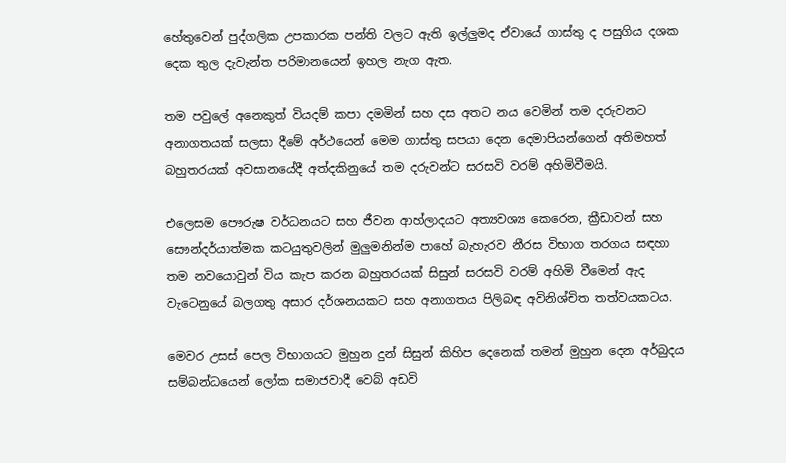හේතුවෙන් පුද්ගලික උපකාරක පන්ති වලට ඇති ඉල්ලුමද ඒවායේ ගාස්තු ද පසුගිය දශක දෙක තුල දැවැන්ත පරිමානයෙන් ඉහල නැග ඇත.

තම පවුලේ අනෙකුත් වියදම් කපා දමමින් සහ දස අතට නය වෙමින් තම දරුවනට අනාගතයක් සලසා දීමේ අර්ථයෙන් මෙම ගාස්තු සපයා දෙන දෙමාපියන්ගෙන් අතිමහත් බහුතරයක් අවසානයේදී අත්දකිනුයේ තම දරුවන්ට සරසවි වරම් අහිමිවීමයි.

එලෙසම පෞරුෂ වර්ධනයට සහ ජීවන ආහ්ලාදයට අත්‍යවශ්‍ය කෙරෙන, ක්‍රීඩාවන් සහ සෞන්දර්යාත්මක කටයුතුවලින් මුලුමනින්ම පාහේ බැහැරව නීරස විභාග තරගය සඳහා තම නවයොවුන් විය කැප කරන බහුතරයක් සිසුන් සරසවි වරම් අහිමි වීමෙන් ඇද වැටෙනුයේ බලගතු අසාර දර්ශනයකට සහ අනාගතය පිලිබඳ අවිනිශ්චිත තත්වයකටය.

මෙවර උසස් පෙල විභාගයට මුහුන දුන් සිසුන් කිහිප දෙනෙක් තමන් මුහුන දෙන අර්බුදය සම්බන්ධයෙන් ලෝක සමාජවාදී වෙබ් අඩවි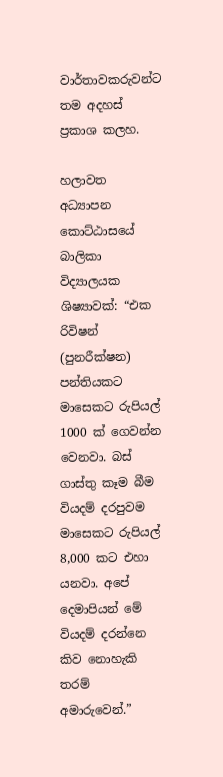වාර්තාවකරුවන්ට තම අදහස් ප්‍රකාශ කලහ.

හලාවත අධ්‍යාපන කොට්ඨාසයේ බාලිකා විද්‍යාලයක ශිෂ්‍යාවක්: “එක රිවිෂන් (පුනරීක්ෂන) පන්තියකට මාසෙකට රුපියල් 1000 ක් ගෙවන්න වෙනවා. බස් ගාස්තු කෑම බීම වියදම් දරපුවම මාසෙකට රුපියල් 8,000 කට එහා යනවා. අපේ දෙමාපියන් මේ වියදම් දරන්නෙ කිව නොහැකි තරම් අමාරුවෙන්.”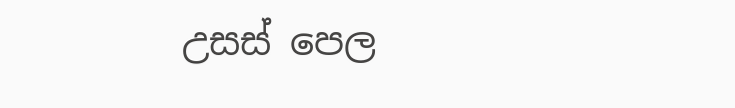උසස් පෙල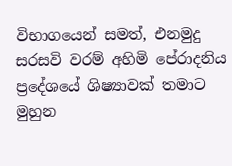විභාගයෙන් සමත්, එනමුදු සරසවි වරම් අහිමි පේරාදනිය ප්‍රදේශයේ ශිෂ්‍යාවක් තමාට මුහුන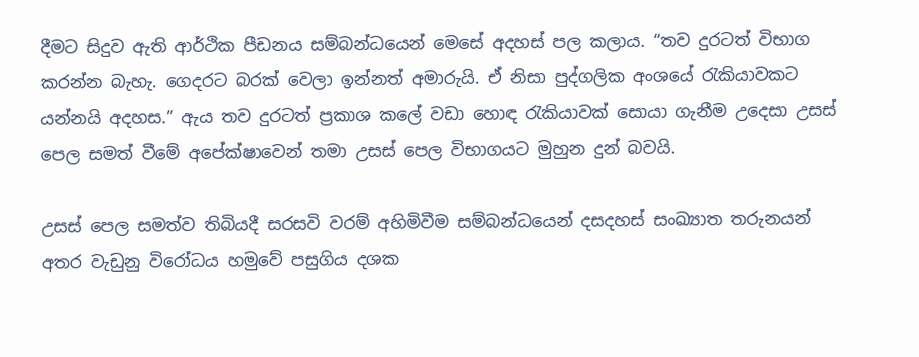දීමට සිදුව ඇති ආර්ථික පීඩනය සම්බන්ධයෙන් මෙසේ අදහස් පල කලාය. “තව දුරටත් විභාග කරන්න බැහැ. ගෙදරට බරක් වෙලා ඉන්නත් අමාරුයි. ඒ නිසා පුද්ගලික අංශයේ රැකියාවකට යන්නයි අදහස.” ඇය තව දුරටත් ප්‍රකාශ කලේ වඩා හොඳ රැකියාවක් සොයා ගැනීම උදෙසා උසස් පෙල සමත් වීමේ අපේක්ෂාවෙන් තමා උසස් පෙල විභාගයට මුහුන දුන් බවයි.

උසස් පෙල සමත්ව තිබියදී සරසවි වරම් අහිමිවීම සම්බන්ධයෙන් දසදහස් සංඛ්‍යාත තරුනයන් අතර වැඩුනු විරෝධය හමුවේ පසුගිය දශක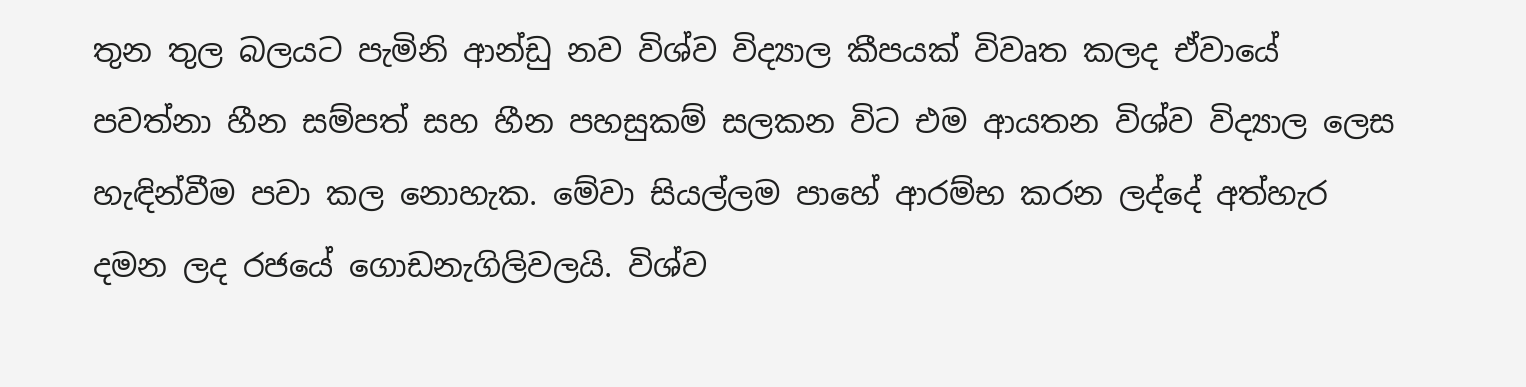තුන තුල බලයට පැමිනි ආන්ඩු නව විශ්ව විද්‍යාල කීපයක් විවෘත කලද ඒවායේ පවත්නා හීන සම්පත් සහ හීන පහසුකම් සලකන විට එම ආයතන විශ්ව විද්‍යාල ලෙස හැඳින්වීම පවා කල නොහැක. මේවා සියල්ලම පාහේ ආරම්භ කරන ලද්දේ අත්හැර දමන ලද රජයේ ගොඩනැගිලිවලයි. විශ්ව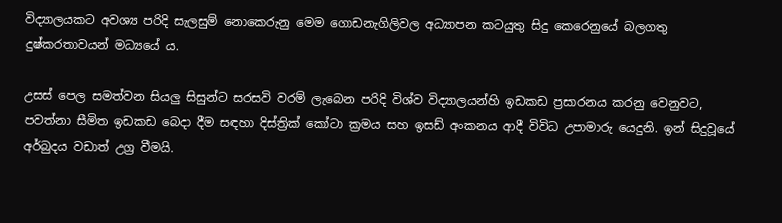විද්‍යාලයකට අවශ්‍ය පරිදි සැලසුම් නොකෙරුනු මෙම ගොඩනැගිලිවල අධ්‍යාපන කටයුතු සිදු කෙරෙනුයේ බලගතු දුෂ්කරතාවයන් මධ්‍යයේ ය.

උසස් පෙල සමත්වන සියලු සිසුන්ට සරසවි වරම් ලැබෙන පරිදි විශ්ව විද්‍යාලයන්හි ඉඩකඩ ප්‍රසාරනය කරනු වෙනුවට, පවත්නා සීමිත ඉඩකඩ බෙදා දීම සඳහා දිස්ත්‍රික් කෝටා ක්‍රමය සහ ඉසඩ් අංකනය ආදී විවිධ උපාමාරු යෙදුනි. ඉන් සිදුවූයේ අර්බුදය වඩාත් උග්‍ර වීමයි.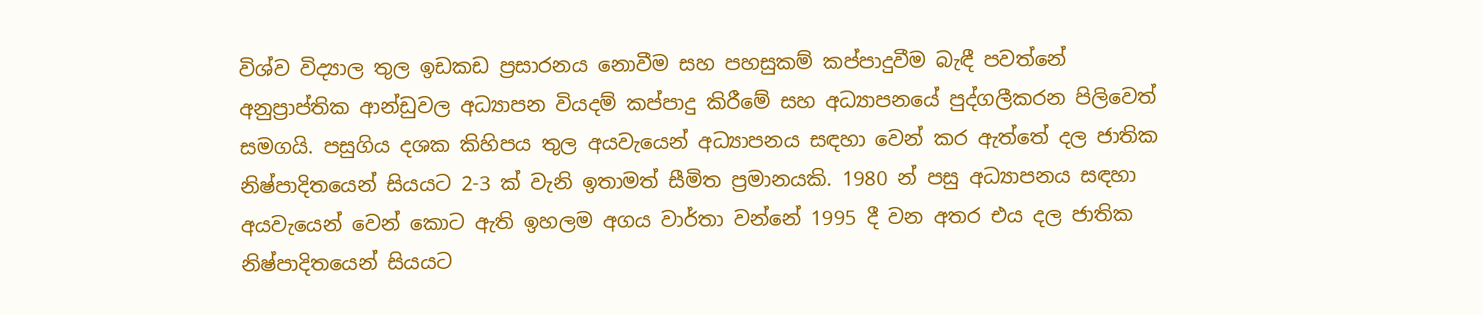විශ්ව විද්‍යාල තුල ඉඩකඩ ප්‍රසාරනය නොවීම සහ පහසුකම් කප්පාදුවීම බැඳී පවත්නේ අනුප්‍රාප්තික ආන්ඩුවල අධ්‍යාපන වියදම් කප්පාදු කිරීමේ සහ අධ්‍යාපනයේ පුද්ගලීකරන පිලිවෙත් සමගයි. පසුගිය දශක කිහිපය තුල අයවැයෙන් අධ්‍යාපනය සඳහා වෙන් කර ඇත්තේ දල ජාතික නිෂ්පාදිතයෙන් සියයට 2-3 ක් වැනි ඉතාමත් සීමිත ප්‍රමානයකි. 1980 න් පසු අධ්‍යාපනය සඳහා අයවැයෙන් වෙන් කොට ඇති ඉහලම අගය වාර්තා වන්නේ 1995 දී වන අතර එය දල ජාතික නිෂ්පාදිතයෙන් සියයට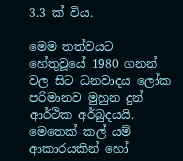3.3 ක් විය.

මෙම තත්වයට හේතුවූයේ 1980 ගනන් වල සිට ධනවාදය ලෝක පරිමානව මුහුන දුන් ආර්ථික අර්බුදයයි. මෙතෙක් කල් යම් ආකාරයකින් හෝ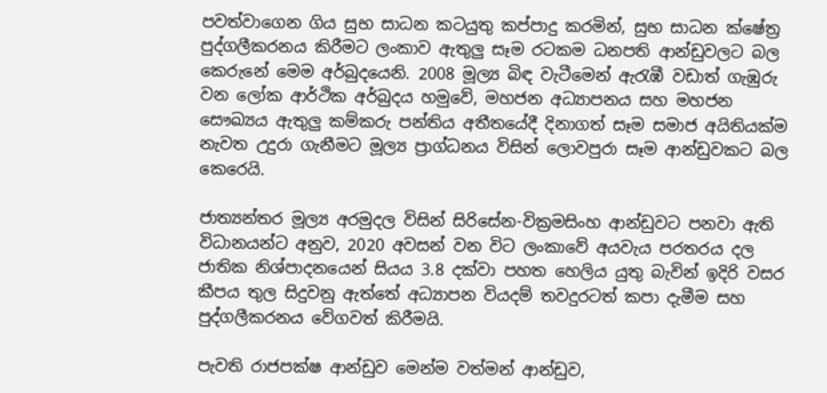පවත්වාගෙන ගිය සුභ සාධන කටයුතු කප්පාදු කරමින්, සුභ සාධන ක්ෂේත්‍ර පුද්ගලීකරනය කිරීමට ලංකාව ඇතුලු සෑම රටකම ධනපති ආන්ඩුවලට බල කෙරුනේ මෙම අර්බුදයෙනි. 2008 මූල්‍ය බිඳ වැටීමෙන් ඇරැඹී වඩාත් ගැඹුරු වන ලෝක ආර්ථික අර්බුදය හමුවේ, මහජන අධ්‍යාපනය සහ මහජන සෞඛ්‍යය ඇතුලු කම්කරු පන්තිය අතීතයේදී දිනාගත් සෑම සමාජ අයිතියක්ම නැවත උදුරා ගැනීමට මූල්‍ය ප්‍රාග්ධනය විසින් ලොවපුරා සෑම ආන්ඩුවකට බල කෙරෙයි.

ජාත්‍යන්තර මූල්‍ය අරමුදල විසින් සිරිසේන-වික්‍රමසිංහ ආන්ඩුවට පනවා ඇති විධානයන්ට අනුව, 2020 අවසන් වන විට ලංකාවේ අයවැය පරතරය දල ජාතික නිශ්පාදනයෙන් සියය 3.8 දක්වා පහත හෙලිය යුතු බැවින් ඉදිරි වසර කීපය තුල සිදුවනු ඇත්තේ අධ්‍යාපන වියදම් තවදුරටත් කපා දැමීම සහ පුද්ගලීකරනය වේගවත් කිරීමයි.

පැවති රාජපක්ෂ ආන්ඩුව මෙන්ම වත්මන් ආන්ඩුව,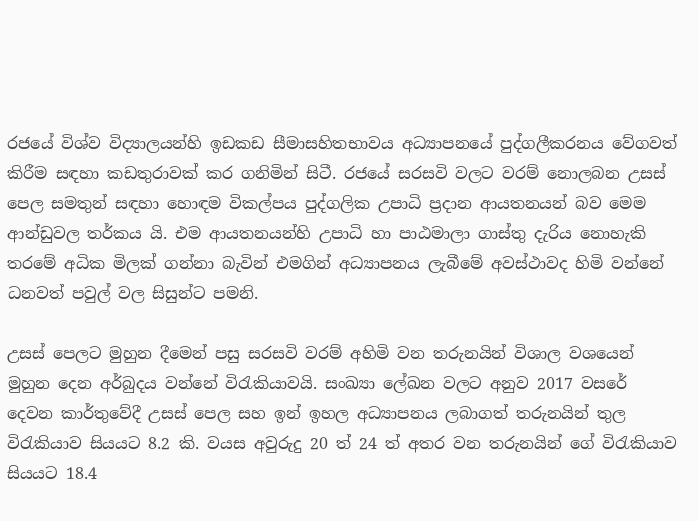රජයේ විශ්ව විද්‍යාලයන්හි ඉඩකඩ සීමාසහිතභාවය අධ්‍යාපනයේ පුද්ගලීකරනය වේගවත් කිරීම සඳහා කඩතුරාවක් කර ගනිමින් සිටී. රජයේ සරසවි වලට වරම් නොලබන උසස් පෙල සමතුන් සඳහා හොඳම විකල්පය පුද්ගලික උපාධි ප්‍රදාන ආයතනයන් බව මෙම ආන්ඩුවල තර්කය යි. එම ආයතනයන්හි උපාධි හා පාඨමාලා ගාස්තු දැරිය නොහැකි තරමේ අධික මිලක් ගන්නා බැවින් එමගින් අධ්‍යාපනය ලැබීමේ අවස්ථාවද හිමි වන්නේ ධනවත් පවුල් වල සිසුන්ට පමනි.

උසස් පෙලට මුහුන දීමෙන් පසු සරසවි වරම් අහිමි වන තරුනයින් විශාල වශයෙන් මුහුන දෙන අර්බුදය වන්නේ විරැකියාවයි. සංඛ්‍යා ලේඛන වලට අනුව 2017 වසරේ දෙවන කාර්තුවේදී උසස් පෙල සහ ඉන් ඉහල අධ්‍යාපනය ලබාගත් තරුනයින් තුල විරැකියාව සියයට 8.2 කි. වයස අවුරුදු 20 ත් 24 ත් අතර වන තරුනයින් ගේ විරැකියාව සියයට 18.4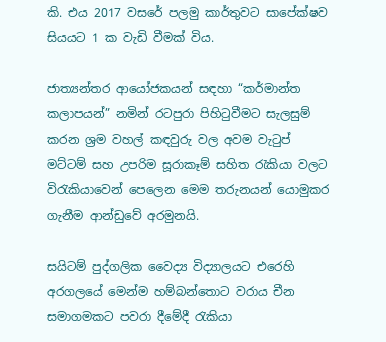කි. එය 2017 වසරේ පලමු කාර්තුවට සාපේක්ෂව සියයට 1 ක වැඩි වීමක් විය.

ජාත්‍යන්තර ආයෝජකයන් සඳහා “කර්මාන්ත කලාපයන්” නමින් රටපුරා පිහිටුවීමට සැලසුම් කරන ශ්‍රම වහල් කඳවුරු වල අවම වැටුප් මට්ටම් සහ උපරිම සූරාකෑම් සහිත රැකියා වලට විරැකියාවෙන් පෙලෙන මෙම තරුනයන් යොමුකර ගැනීම ආන්ඩුවේ අරමුනයි.

සයිටම් පුද්ගලික වෛද්‍ය විද්‍යාලයට එරෙහි අරගලයේ මෙන්ම හම්බන්තොට වරාය චීන සමාගමකට පවරා දීමේදී රැකියා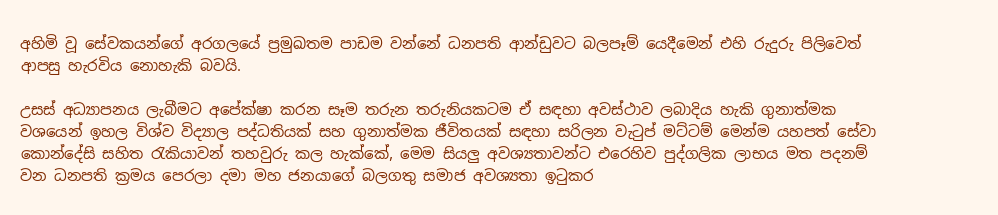අහිමි වූ සේවකයන්ගේ අරගලයේ ප්‍රමුඛතම පාඩම වන්නේ ධනපති ආන්ඩුවට බලපෑම් යෙදීමෙන් එහි රුදුරු පිලිවෙත් ආපසු හැරවිය නොහැකි බවයි.

උසස් අධ්‍යාපනය ලැබීමට අපේක්ෂා කරන සෑම තරුන තරුනියකටම ඒ සඳහා අවස්ථාව ලබාදිය හැකි ගුනාත්මක වශයෙන් ඉහල විශ්ව විද්‍යාල පද්ධතියක් සහ ගුනාත්මක ජීවිතයක් සඳහා සරිලන වැටුප් මට්ටම් මෙන්ම යහපත් සේවා කොන්දේසි සහිත රැකියාවන් තහවුරු කල හැක්කේ, මෙම සියලු අවශ්‍යතාවන්ට එරෙහිව පුද්ගලික ලාභය මත පදනම් වන ධනපති ක්‍රමය පෙරලා දමා මහ ජනයාගේ බලගතු සමාජ අවශ්‍යතා ඉටුකර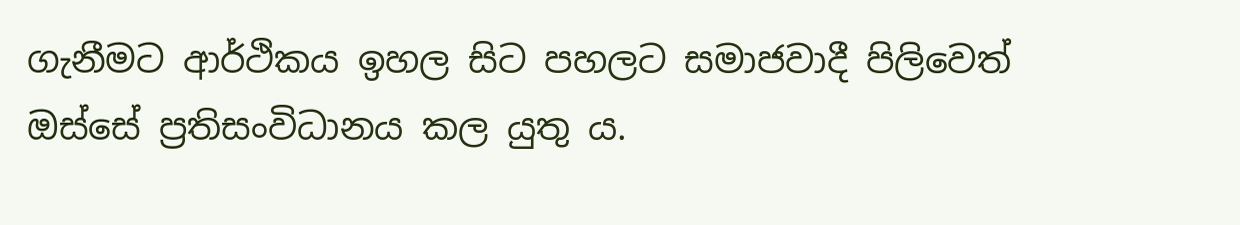ගැනීමට ආර්ථිකය ඉහල සිට පහලට සමාජවාදී පිලිවෙත් ඔස්සේ ප්‍රතිසංවිධානය කල යුතු ය.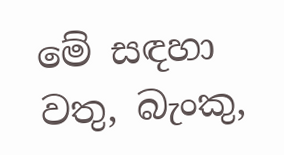මේ සඳහා වතු, බැංකු,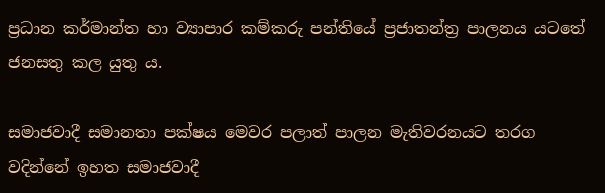ප්‍රධාන කර්මාන්ත හා ව්‍යාපාර කම්කරු පන්තියේ ප්‍රජාතන්ත්‍ර පාලනය යටතේ ජනසතු කල යුතු ය.

සමාජවාදී සමානතා පක්ෂය මෙවර පලාත් පාලන මැතිවරනයට තරග වදින්නේ ඉහත සමාජවාදී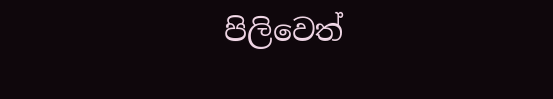පිලිවෙත්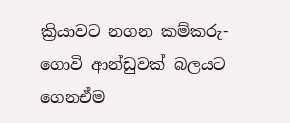ක්‍රියාවට නගන කම්කරු-ගොවි ආන්ඩුවක් බලයට ගෙනඒම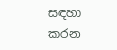සඳහා කරන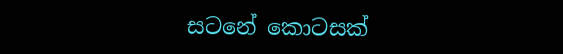සටනේ කොටසක්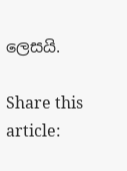ලෙසයි.

Share this article: